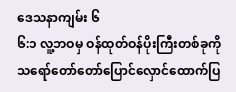ဒေသနာကျမ်း ၆
၆:၁ လူ့ဘဝမှ ဝန်ထုတ်ဝန်ပိုးကြီးတစ်ခုကိုသရော်တော်တော်ပြောင်လှောင်ထောက်ပြ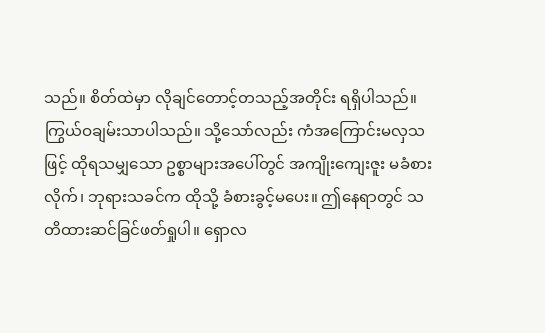သည်။ စိတ်ထဲမှာ လိုချင်တောင့်တသည့်အတိုင်း ရရှိပါသည်။ ကြွယ်ဝချမ်းသာပါသည်။ သို့သော်လည်း ကံအကြောင်းမလှသဖြင့် ထိုရသမျှသော ဥစ္စာများအပေါ်တွင် အကျိုးကျေးဇူး မခံစားလိုက်၊ ဘုရားသခင်က ထိုသို့ ခံစားခွင့်မပေး။ ဤနေရာတွင် သတိထားဆင်ခြင်ဖတ်ရှုပါ။ ရှောလ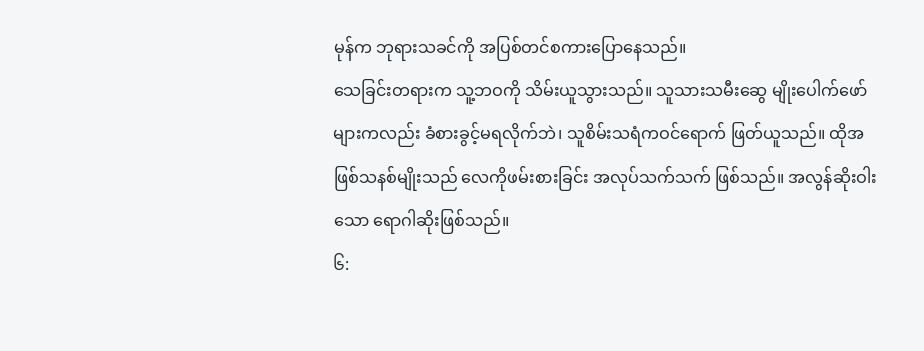မုန်က ဘုရားသခင်ကို အပြစ်တင်စကားပြောနေသည်။
သေခြင်းတရားက သူ့ဘဝကို သိမ်းယူသွားသည်။ သူသားသမီးဆွေ မျိုးပေါက်ဖော်များကလည်း ခံစားခွင့်မရလိုက်ဘဲ၊ သူစိမ်းသရံကဝင်ရောက် ဖြတ်ယူသည်။ ထိုအဖြစ်သနစ်မျိုးသည် လေကိုဖမ်းစားခြင်း အလုပ်သက်သက် ဖြစ်သည်။ အလွန်ဆိုးဝါးသော ရောဂါဆိုးဖြစ်သည်။
၆: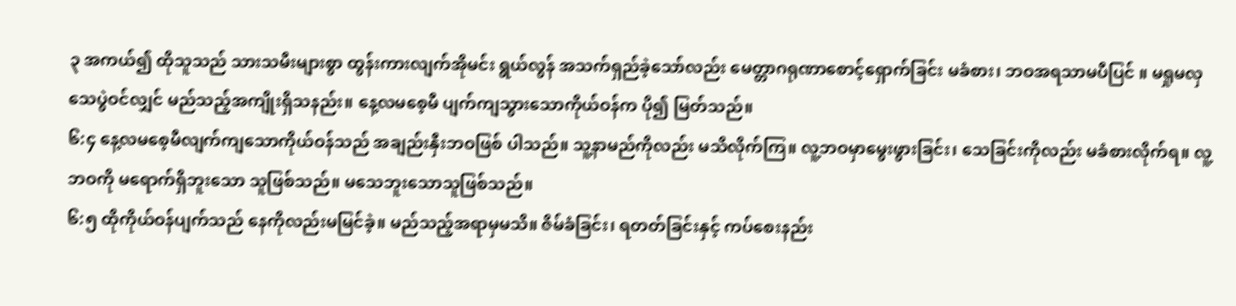၃ အကယ်၍ ထိုသူသည် သားသမီးများစွာ ထွန်းကားလျက်အိုမင်း ရွယ်လွန် အသက်ရှည်ခဲ့သော်လည်း မေတ္တာဂရုဏာစောင့်ရှောက်ခြင်း မခံစား၊ ဘဝအရသာမပီပြင် ။ မရှုမလှ သေပွဲဝင်လျှင် မည်သည့်အကျိုးရှိသနည်း။ နေ့လမစေ့မီ ပျက်ကျသွားသောကိုယ်ဝန်က ပို၍ မြတ်သည်။
၆:၄ နေ့လမစေ့မီလျက်ကျသောကိုယ်ဝန်သည် အချည်းနှီးဘဝဖြစ် ပါသည်။ သူ့နာမည်ကိုလည်း မသိလိုက်ကြ။ လူ့ဘဝမှာမွေးဖွားခြင်း၊ သေခြင်းကိုလည်း မခံစားလိုက်ရ။ လူ့ဘဝကို မရောက်ရှိဘူးသော သူဖြစ်သည်။ မသေဘူးသောသူဖြစ်သည်။
၆:၅ ထိုကိုယ်ဝန်ပျက်သည် နေကိုလည်းမမြင်ခဲ့။ မည်သည့်အရာမှမသိ။ ဇိမ်ခံခြင်း၊ ရတတ်ခြင်းနှင့် ကပ်စေးနည်း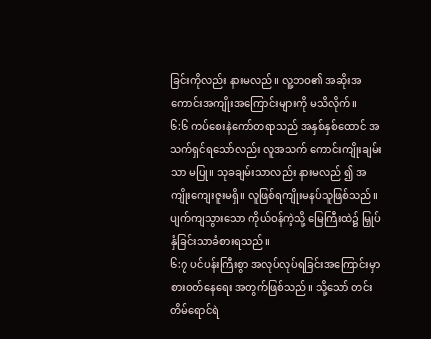ခြင်းကိုလည်း နားမလည်။ လူ့ဘဝ၏ အဆိုးအကောင်းအကျိုးအကြောင်းများကို မသိလိုက်။
၆:၆ ကပ်စေးနဲကော်တရာသည် အနှစ်နှစ်ထောင် အသက်ရှင်ရသော်လည်း လူအသက် ကောင်းကျိုးချမ်းသာ မပြု။ သုခချမ်းသာလည်း နားမလည် ၍ အကျိုးကျေးဇူးမရှိ။ လူဖြစ်ရကျိုးမနပ်သူဖြစ်သည်။ ပျက်ကျသွားသော ကိုယ်ဝန်ကဲ့သို့ မြေကြီးထဲ၌ မြှုပ်နှံခြင်းသာခံစားရသည်။
၆:၇ ပင်ပန်းကြီးစွာ အလုပ်လုပ်ရခြင်းအကြောင်းမှာ စားဝတ်နေရေး အတွက်ဖြစ်သည်။ သို့သော် တင်းတိမ်ရောင်ရဲ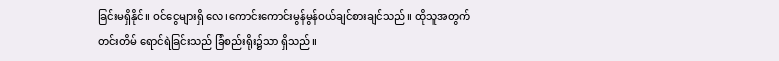ခြင်းမရှိနိုင်။ ဝင်ငွေများရှိ လေ၊ကောင်းကောင်းမွန်မွန်ဝယ်ချင်စားချင်သည်။ ထိုသူအတွက် တင်းတိမ် ရောင်ရဲခြင်းသည် ခြံစည်းရိုး၌သာ ရှိသည်။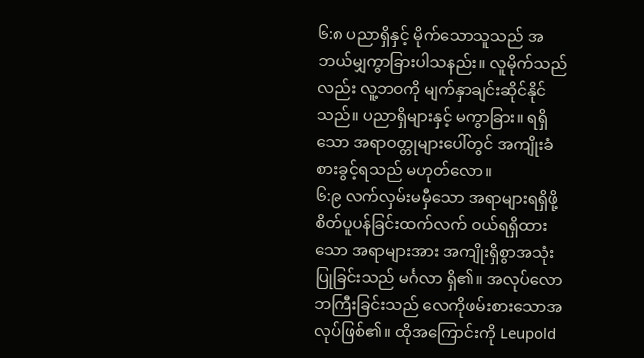၆:၈ ပညာရှိနှင့် မိုက်သောသူသည် အဘယ်မျှကွာခြားပါသနည်း။ လူမိုက်သည်လည်း လူ့ဘဝကို မျက်နှာချင်းဆိုင်နိုင်သည်။ ပညာရှိများနှင့် မကွာခြား။ ရရှိသော အရာဝတ္တုများပေါ်တွင် အကျိုးခံစားခွင့်ရသည် မဟုတ်လော။
၆:၉ လက်လှမ်းမမှီသော အရာများရရှိဖို့ စိတ်ပူပန်ခြင်းထက်လက် ဝယ်ရရှိထားသော အရာများအား အကျိုးရှိစွာအသုံးပြုခြင်းသည် မင်္ဂလာ ရှိ၏။ အလုပ်လောဘကြီးခြင်းသည် လေကိုဖမ်းစားသောအလုပ်ဖြစ်၏။ ထိုအကြောင်းကို Leupold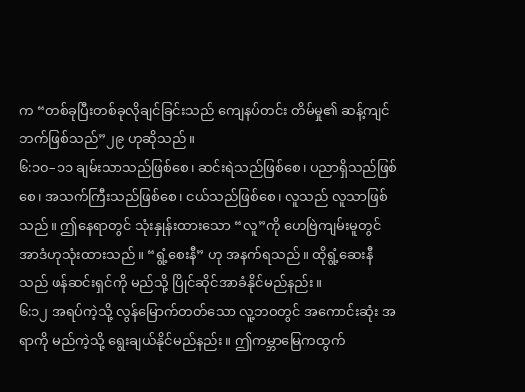က “တစ်ခုပြီးတစ်ခုလိုချင်ခြင်းသည် ကျေနပ်တင်း တိမ်မှု၏ ဆန့်ကျင်ဘက်ဖြစ်သည်”၂၉ ဟုဆိုသည်။
၆:၁၀–၁၁ ချမ်းသာသည်ဖြစ်စေ၊ ဆင်းရဲသည်ဖြစ်စေ၊ ပညာရှိသည်ဖြစ်စေ၊ အသက်ကြီးသည်ဖြစ်စေ၊ ငယ်သည်ဖြစ်စေ၊ လူသည် လူသာဖြစ် သည်။ ဤနေရာတွင် သုံးနှုန်းထားသော “လူ”ကို ဟေဗြဲကျမ်းမူတွင် အာဒံဟုသုံးထားသည်။ “ရွံ့စေးနီ” ဟု အနက်ရသည်။ ထိုရွံ့ဆေးနီသည် ဖန်ဆင်းရှင်ကို မည်သို့ ပြိုင်ဆိုင်အာခံနိုင်မည်နည်း။
၆:၁၂ အရပ်ကဲ့သို့ လွန်မြောက်တတ်သော လူ့ဘဝတွင် အကောင်းဆုံး အရာကို မည်ကဲ့သို့ ရွေးချယ်နိုင်မည်နည်း။ ဤကမ္ဘာမြေကထွက်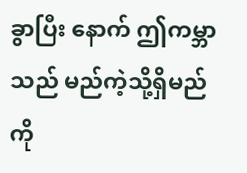ခွာပြီး နောက် ဤကမ္ဘာသည် မည်ကဲ့သို့ရှိမည်ကို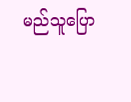မည်သူပြော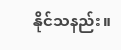နိုင်သနည်း။